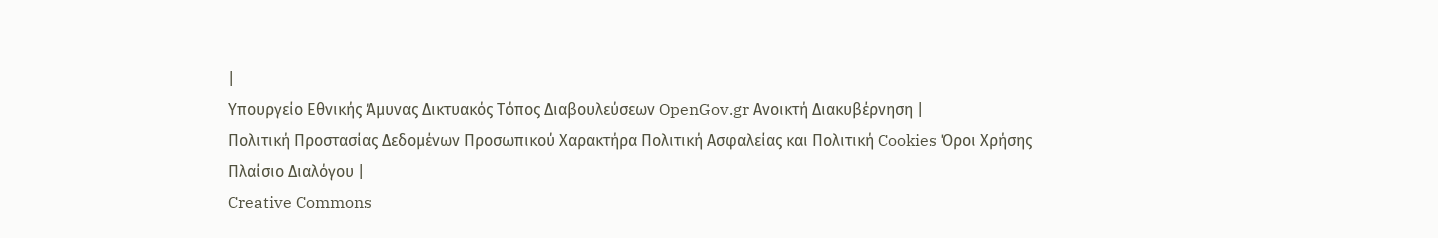|
Υπουργείο Εθνικής Άμυνας Δικτυακός Τόπος Διαβουλεύσεων OpenGov.gr Ανοικτή Διακυβέρνηση |
Πολιτική Προστασίας Δεδομένων Προσωπικού Χαρακτήρα Πολιτική Ασφαλείας και Πολιτική Cookies Όροι Χρήσης Πλαίσιο Διαλόγου |
Creative Commons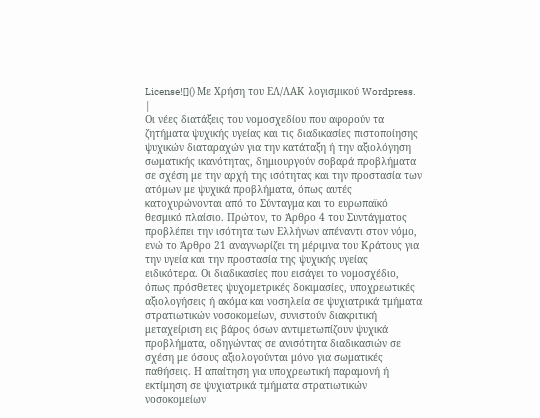License![]() Με Χρήση του ΕΛ/ΛΑΚ λογισμικού Wordpress. |
Οι νέες διατάξεις του νομοσχεδίου που αφορούν τα ζητήματα ψυχικής υγείας και τις διαδικασίες πιστοποίησης ψυχικών διαταραχών για την κατάταξη ή την αξιολόγηση σωματικής ικανότητας, δημιουργούν σοβαρά προβλήματα σε σχέση με την αρχή της ισότητας και την προστασία των ατόμων με ψυχικά προβλήματα, όπως αυτές κατοχυρώνονται από το Σύνταγμα και το ευρωπαϊκό θεσμικό πλαίσιο. Πρώτον, το Άρθρο 4 του Συντάγματος προβλέπει την ισότητα των Ελλήνων απέναντι στον νόμο, ενώ το Άρθρο 21 αναγνωρίζει τη μέριμνα του Κράτους για την υγεία και την προστασία της ψυχικής υγείας ειδικότερα. Οι διαδικασίες που εισάγει το νομοσχέδιο, όπως πρόσθετες ψυχομετρικές δοκιμασίες, υποχρεωτικές αξιολογήσεις ή ακόμα και νοσηλεία σε ψυχιατρικά τμήματα στρατιωτικών νοσοκομείων, συνιστούν διακριτική μεταχείριση εις βάρος όσων αντιμετωπίζουν ψυχικά προβλήματα, οδηγώντας σε ανισότητα διαδικασιών σε σχέση με όσους αξιολογούνται μόνο για σωματικές παθήσεις. Η απαίτηση για υποχρεωτική παραμονή ή εκτίμηση σε ψυχιατρικά τμήματα στρατιωτικών νοσοκομείων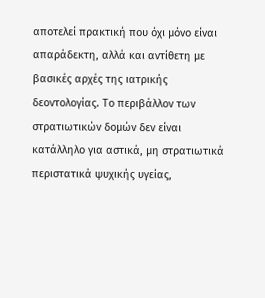αποτελεί πρακτική που όχι μόνο είναι απαράδεκτη, αλλά και αντίθετη με βασικές αρχές της ιατρικής δεοντολογίας. Το περιβάλλον των στρατιωτικών δομών δεν είναι κατάλληλο για αστικά, μη στρατιωτικά περιστατικά ψυχικής υγείας,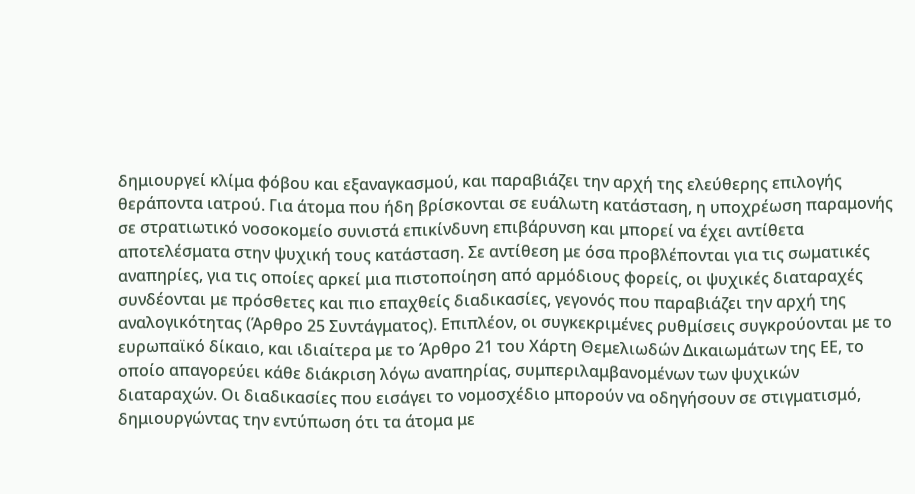δημιουργεί κλίμα φόβου και εξαναγκασμού, και παραβιάζει την αρχή της ελεύθερης επιλογής θεράποντα ιατρού. Για άτομα που ήδη βρίσκονται σε ευάλωτη κατάσταση, η υποχρέωση παραμονής σε στρατιωτικό νοσοκομείο συνιστά επικίνδυνη επιβάρυνση και μπορεί να έχει αντίθετα αποτελέσματα στην ψυχική τους κατάσταση. Σε αντίθεση με όσα προβλέπονται για τις σωματικές αναπηρίες, για τις οποίες αρκεί μια πιστοποίηση από αρμόδιους φορείς, οι ψυχικές διαταραχές συνδέονται με πρόσθετες και πιο επαχθείς διαδικασίες, γεγονός που παραβιάζει την αρχή της αναλογικότητας (Άρθρο 25 Συντάγματος). Επιπλέον, οι συγκεκριμένες ρυθμίσεις συγκρούονται με το ευρωπαϊκό δίκαιο, και ιδιαίτερα με το Άρθρο 21 του Χάρτη Θεμελιωδών Δικαιωμάτων της ΕΕ, το οποίο απαγορεύει κάθε διάκριση λόγω αναπηρίας, συμπεριλαμβανομένων των ψυχικών διαταραχών. Οι διαδικασίες που εισάγει το νομοσχέδιο μπορούν να οδηγήσουν σε στιγματισμό, δημιουργώντας την εντύπωση ότι τα άτομα με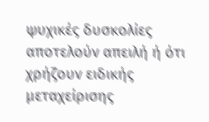ψυχικές δυσκολίες αποτελούν απειλή ή ότι χρήζουν ειδικής μεταχείρισης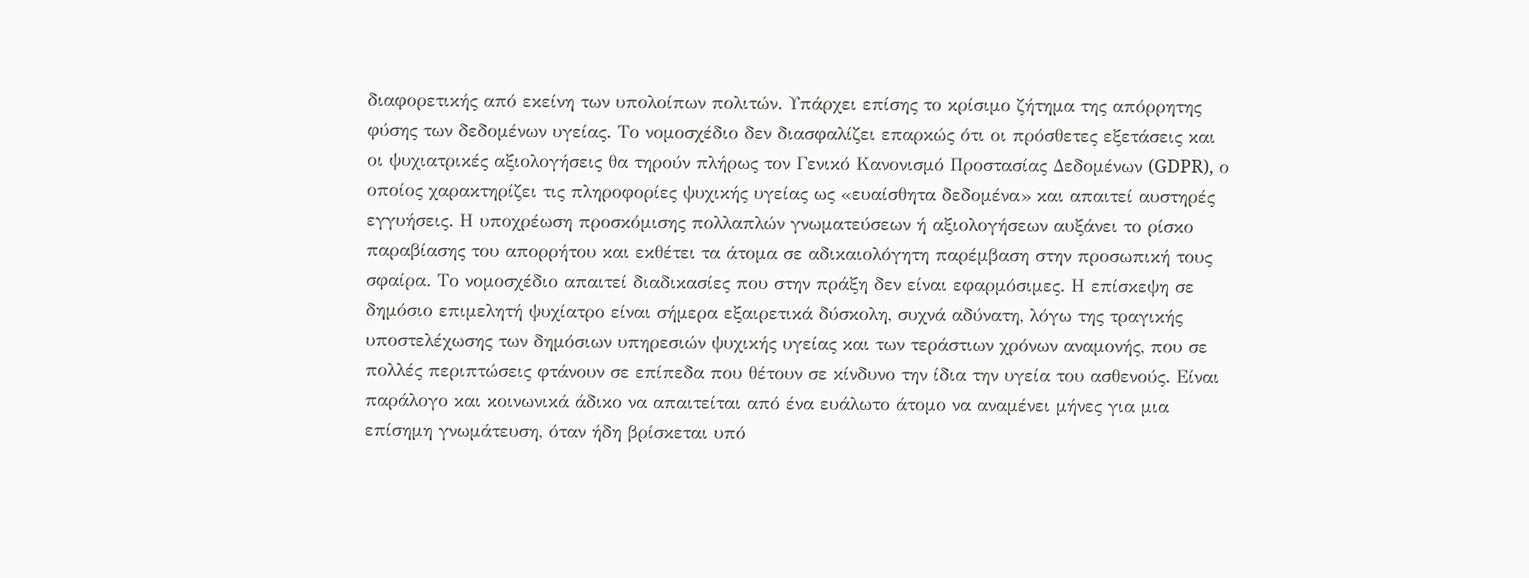διαφορετικής από εκείνη των υπολοίπων πολιτών. Υπάρχει επίσης το κρίσιμο ζήτημα της απόρρητης φύσης των δεδομένων υγείας. Το νομοσχέδιο δεν διασφαλίζει επαρκώς ότι οι πρόσθετες εξετάσεις και οι ψυχιατρικές αξιολογήσεις θα τηρούν πλήρως τον Γενικό Κανονισμό Προστασίας Δεδομένων (GDPR), ο οποίος χαρακτηρίζει τις πληροφορίες ψυχικής υγείας ως «ευαίσθητα δεδομένα» και απαιτεί αυστηρές εγγυήσεις. Η υποχρέωση προσκόμισης πολλαπλών γνωματεύσεων ή αξιολογήσεων αυξάνει το ρίσκο παραβίασης του απορρήτου και εκθέτει τα άτομα σε αδικαιολόγητη παρέμβαση στην προσωπική τους σφαίρα. Το νομοσχέδιο απαιτεί διαδικασίες που στην πράξη δεν είναι εφαρμόσιμες. Η επίσκεψη σε δημόσιο επιμελητή ψυχίατρο είναι σήμερα εξαιρετικά δύσκολη, συχνά αδύνατη, λόγω της τραγικής υποστελέχωσης των δημόσιων υπηρεσιών ψυχικής υγείας και των τεράστιων χρόνων αναμονής, που σε πολλές περιπτώσεις φτάνουν σε επίπεδα που θέτουν σε κίνδυνο την ίδια την υγεία του ασθενούς. Είναι παράλογο και κοινωνικά άδικο να απαιτείται από ένα ευάλωτο άτομο να αναμένει μήνες για μια επίσημη γνωμάτευση, όταν ήδη βρίσκεται υπό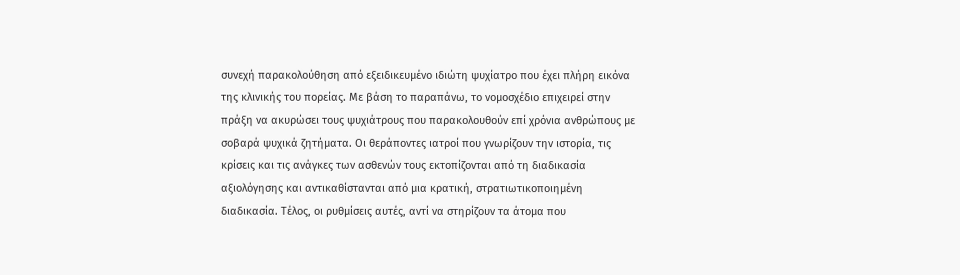συνεχή παρακολούθηση από εξειδικευμένο ιδιώτη ψυχίατρο που έχει πλήρη εικόνα της κλινικής του πορείας. Με βάση το παραπάνω, το νομοσχέδιο επιχειρεί στην πράξη να ακυρώσει τους ψυχιάτρους που παρακολουθούν επί χρόνια ανθρώπους με σοβαρά ψυχικά ζητήματα. Οι θεράποντες ιατροί που γνωρίζουν την ιστορία, τις κρίσεις και τις ανάγκες των ασθενών τους εκτοπίζονται από τη διαδικασία αξιολόγησης και αντικαθίστανται από μια κρατική, στρατιωτικοποιημένη διαδικασία. Τέλος, οι ρυθμίσεις αυτές, αντί να στηρίζουν τα άτομα που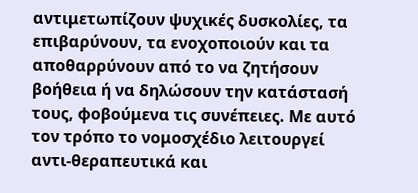αντιμετωπίζουν ψυχικές δυσκολίες, τα επιβαρύνουν, τα ενοχοποιούν και τα αποθαρρύνουν από το να ζητήσουν βοήθεια ή να δηλώσουν την κατάστασή τους, φοβούμενα τις συνέπειες. Με αυτό τον τρόπο το νομοσχέδιο λειτουργεί αντι-θεραπευτικά και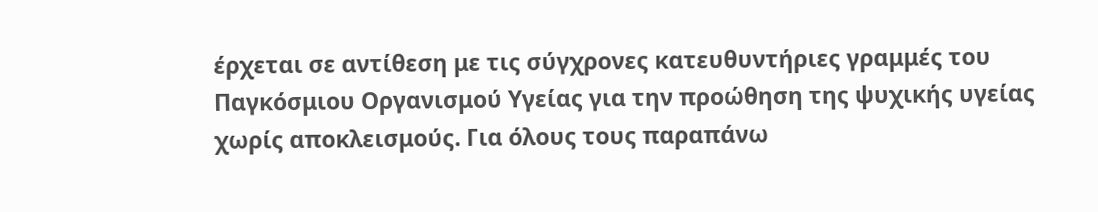έρχεται σε αντίθεση με τις σύγχρονες κατευθυντήριες γραμμές του Παγκόσμιου Οργανισμού Υγείας για την προώθηση της ψυχικής υγείας χωρίς αποκλεισμούς. Για όλους τους παραπάνω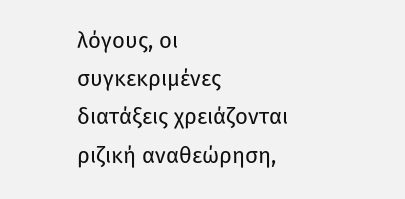λόγους, οι συγκεκριμένες διατάξεις χρειάζονται ριζική αναθεώρηση,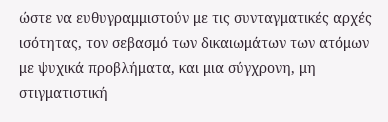ώστε να ευθυγραμμιστούν με τις συνταγματικές αρχές ισότητας, τον σεβασμό των δικαιωμάτων των ατόμων με ψυχικά προβλήματα, και μια σύγχρονη, μη στιγματιστική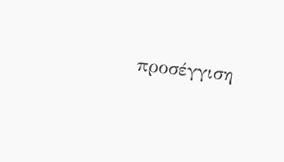προσέγγιση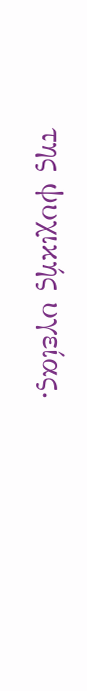της ψυχικής υγείας.